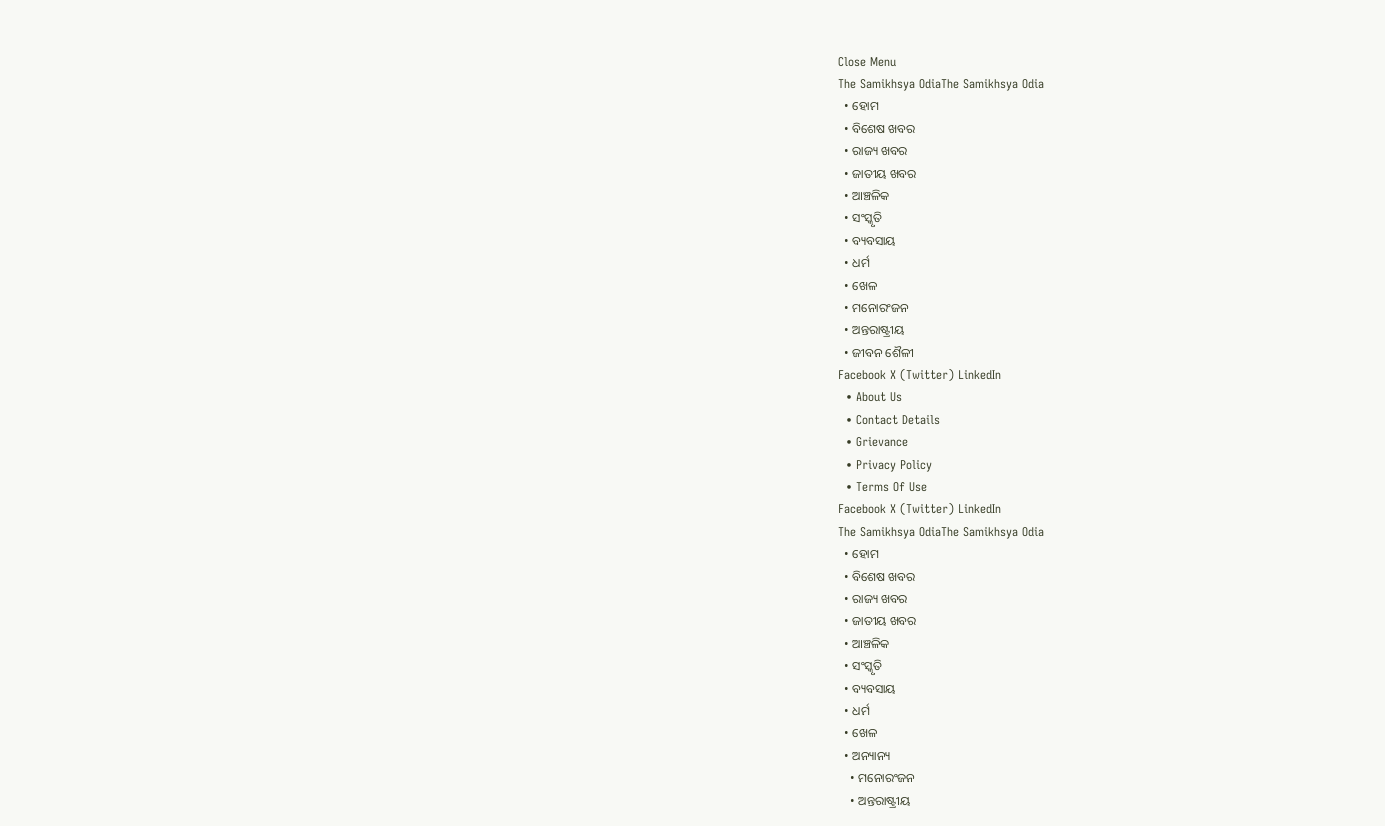Close Menu
The Samikhsya OdiaThe Samikhsya Odia
  • ହୋମ
  • ବିଶେଷ ଖବର
  • ରାଜ୍ୟ ଖବର
  • ଜାତୀୟ ଖବର
  • ଆଞ୍ଚଳିକ
  • ସଂସ୍କୃତି
  • ବ୍ୟବସାୟ
  • ଧର୍ମ
  • ଖେଳ
  • ମନୋରଂଜନ
  • ଅନ୍ତରାଷ୍ଟ୍ରୀୟ
  • ଜୀବନ ଶୈଳୀ
Facebook X (Twitter) LinkedIn
  • About Us
  • Contact Details
  • Grievance
  • Privacy Policy
  • Terms Of Use
Facebook X (Twitter) LinkedIn
The Samikhsya OdiaThe Samikhsya Odia
  • ହୋମ
  • ବିଶେଷ ଖବର
  • ରାଜ୍ୟ ଖବର
  • ଜାତୀୟ ଖବର
  • ଆଞ୍ଚଳିକ
  • ସଂସ୍କୃତି
  • ବ୍ୟବସାୟ
  • ଧର୍ମ
  • ଖେଳ
  • ଅନ୍ୟାନ୍ୟ
    • ମନୋରଂଜନ
    • ଅନ୍ତରାଷ୍ଟ୍ରୀୟ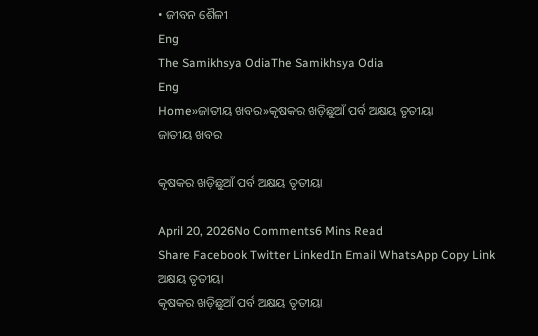• ଜୀବନ ଶୈଳୀ
Eng
The Samikhsya OdiaThe Samikhsya Odia
Eng
Home»ଜାତୀୟ ଖବର»କୃଷକର ଖଡ଼ିଛୁଆଁ ପର୍ବ ଅକ୍ଷୟ ତୃତୀୟା
ଜାତୀୟ ଖବର

କୃଷକର ଖଡ଼ିଛୁଆଁ ପର୍ବ ଅକ୍ଷୟ ତୃତୀୟା

April 20, 2026No Comments6 Mins Read
Share Facebook Twitter LinkedIn Email WhatsApp Copy Link
ଅକ୍ଷୟ ତୃତୀୟା
କୃଷକର ଖଡ଼ିଛୁଆଁ ପର୍ବ ଅକ୍ଷୟ ତୃତୀୟା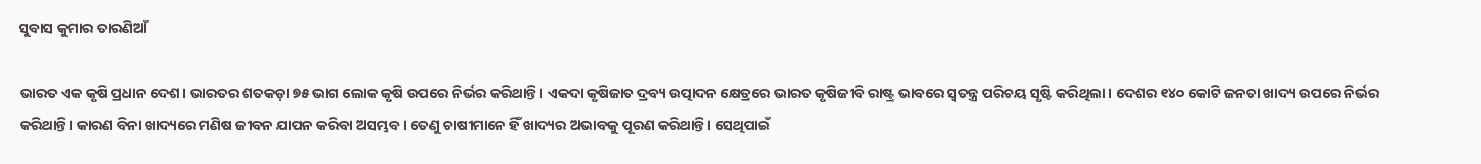ସୁବାସ କୁମାର ତାରଣିଆଁ

ଭାରତ ଏକ କୃଷି ପ୍ରଧାନ ଦେଶ। ଭାରତର ଶତକଡ଼ା ୭୫ ଭାଗ ଲୋକ କୃଷି ଉପରେ ନିର୍ଭର କରିଥାନ୍ତି। ଏକଦା କୃଷିଜାତ ଦ୍ରବ୍ୟ ଉତ୍ପାଦନ କ୍ଷେତ୍ରରେ ଭାରତ କୃଷିଜୀବି ରାଷ୍ଟ୍ର ଭାବରେ ସ୍ୱତନ୍ତ୍ର ପରିଚୟ ସୃଷ୍ଟି କରିଥିଲା। ଦେଶର ୧୪୦ କୋଟି ଜନତା ଖାଦ୍ୟ ଉପରେ ନିର୍ଭର କରିଥାନ୍ତି। କାରଣ ବିନା ଖାଦ୍ୟରେ ମଣିଷ ଜୀବନ ଯାପନ କରିବା ଅସମ୍ଭବ। ତେଣୁ ଚାଷୀମାନେ ହିଁ ଖାଦ୍ୟର ଅଭାବକୁ ପୂରଣ କରିଥାନ୍ତି। ସେଥିପାଇଁ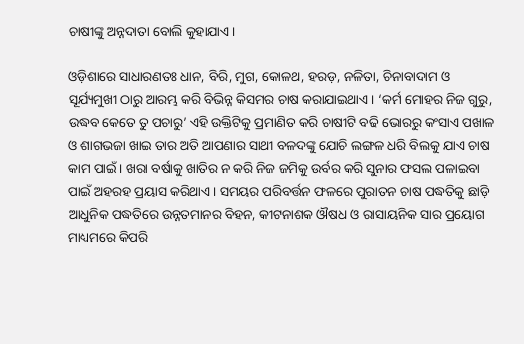ଚାଷୀଙ୍କୁ ଅନ୍ନଦାତା ବୋଲି କୁହାଯାଏ।

ଓଡ଼ିଶାରେ ସାଧାରଣତଃ ଧାନ, ବିରି, ମୁଗ, କୋଳଥ, ହରଡ଼, ନଳିତା, ଚିନାବାଦାମ ଓ ସୂର୍ଯ୍ୟମୁଖୀ ଠାରୁ ଆରମ୍ଭ କରି ବିଭିନ୍ନ କିସମର ଚାଷ କରାଯାଇଥାଏ। ‘କର୍ମ ମୋହର ନିଜ ଗୁରୁ, ଉଦ୍ଧବ କେତେ ତୁ ପଚାରୁ’ ଏହି ଉକ୍ତିଟିକୁ ପ୍ରମାଣିତ କରି ଚାଷୀଟି ବଢି ଭୋରରୁ କଂସାଏ ପଖାଳ ଓ ଶାଗଭଜା ଖାଇ ତାର ଅତି ଆପଣାର ସାଥୀ ବଳଦଙ୍କୁ ଯୋଚି ଲଙ୍ଗଳ ଧରି ବିଲକୁ ଯାଏ ଚାଷ କାମ ପାଇଁ। ଖରା ବର୍ଷାକୁ ଖାତିର ନ କରି ନିଜ ଜମିକୁ ଉର୍ବର କରି ସୁନାର ଫସଲ ପଳାଇବା ପାଇଁ ଅହରହ ପ୍ରୟାସ କରିଥାଏ। ସମୟର ପରିବର୍ତ୍ତନ ଫଳରେ ପୁରାତନ ଚାଷ ପଦ୍ଧତିକୁ ଛାଡ଼ି ଆଧୁନିକ ପଦ୍ଧତିରେ ଉନ୍ନତମାନର ବିହନ, କୀଟନାଶକ ଔଷଧ ଓ ରାସାୟନିକ ସାର ପ୍ରୟୋଗ ମାଧ୍ୟମରେ କିପରି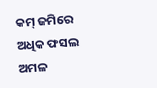କମ୍ ଜମିରେ ଅଧିକ ଫସଲ ଅମଳ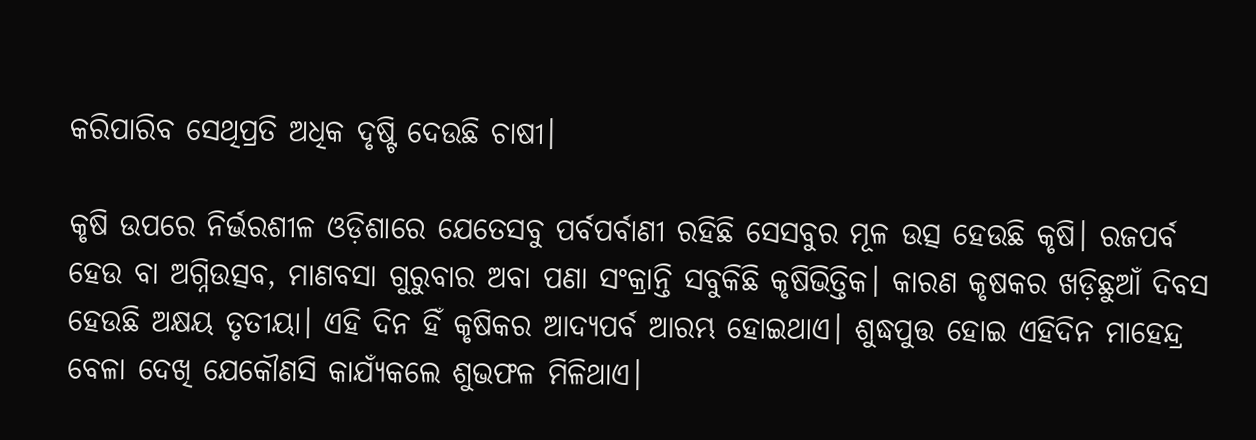କରିପାରିବ ସେଥିପ୍ରତି ଅଧିକ ଦୃଷ୍ଟି ଦେଉଛି ଚାଷୀ।

କୃଷି ଉପରେ ନିର୍ଭରଶୀଳ ଓଡ଼ିଶାରେ ଯେତେସବୁ ପର୍ବପର୍ବାଣୀ ରହିଛି ସେସବୁର ମୂଳ ଉତ୍ସ ହେଉଛି କୃଷି। ରଜପର୍ବ ହେଉ ବା ଅଗ୍ନିଉତ୍ସବ, ମାଣବସା ଗୁରୁବାର ଅବା ପଣା ସଂକ୍ରାନ୍ତି ସବୁକିଛି କୃଷିଭିତ୍ତିକ। କାରଣ କୃଷକର ଖଡ଼ିଛୁଆଁ ଦିବସ ହେଉଛି ଅକ୍ଷୟ ତୃତୀୟା। ଏହି ଦିନ ହିଁ କୃଷିକର ଆଦ୍ୟପର୍ବ ଆରମ୍ଭ ହୋଇଥାଏ। ଶୁଦ୍ଧପୁତ୍ତ ହୋଇ ଏହିଦିନ ମାହେନ୍ଦ୍ର ବେଳା ଦେଖି ଯେକୌଣସି କାଯ୍ୟଁକଲେ ଶୁଭଫଳ ମିଳିଥାଏ।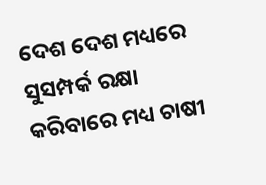ଦେଶ ଦେଶ ମଧ୍ୟରେ ସୁସମ୍ପର୍କ ରକ୍ଷା କରିବାରେ ମଧ୍ୟ ଚାଷୀ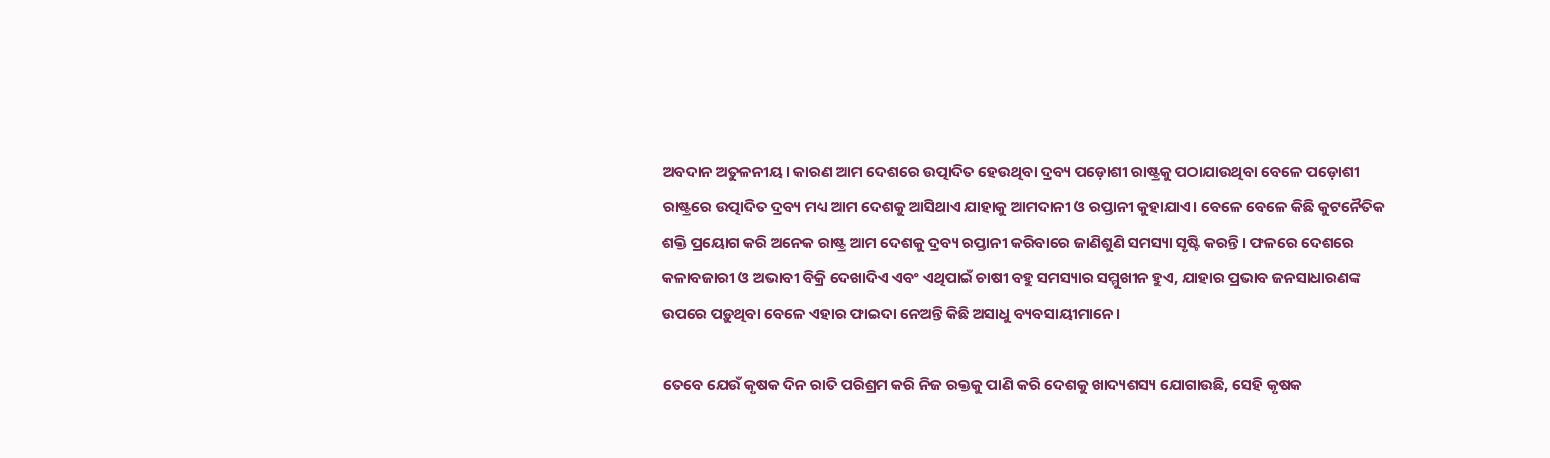ଅବଦାନ ଅତୁଳନୀୟ। କାରଣ ଆମ ଦେଶରେ ଉତ୍ପାଦିତ ହେଉଥିବା ଦ୍ରବ୍ୟ ପଡ଼ୋଶୀ ରାଷ୍ଟ୍ରକୁ ପଠାଯାଉଥିବା ବେଳେ ପଡ଼ୋଶୀ ରାଷ୍ଟ୍ରରେ ଉତ୍ପାଦିତ ଦ୍ରବ୍ୟ ମଧ୍ୟ ଆମ ଦେଶକୁ ଆସିଥାଏ ଯାହାକୁ ଆମଦାନୀ ଓ ରପ୍ତାନୀ କୁହାଯାଏ। ବେଳେ ବେଳେ କିଛି କୁଟନୈତିକ ଶକ୍ତି ପ୍ରୟୋଗ କରି ଅନେକ ରାଷ୍ଟ୍ର ଆମ ଦେଶକୁ ଦ୍ରବ୍ୟ ରପ୍ତାନୀ କରିବାରେ ଜାଣିଶୁଣି ସମସ୍ୟା ସୃଷ୍ଟି କରନ୍ତି। ଫଳରେ ଦେଶରେ କଳାବଜାରୀ ଓ ଅଭାବୀ ବିକ୍ରି ଦେଖାଦିଏ ଏବଂ ଏଥିପାଇଁ ଚାଷୀ ବହୁ ସମସ୍ୟାର ସମ୍ମୁଖୀନ ହୁଏ, ଯାହାର ପ୍ରଭାବ ଜନସାଧାରଣଙ୍କ ଉପରେ ପଡ଼ୁଥିବା ବେଳେ ଏହାର ଫାଇଦା ନେଅନ୍ତି କିଛି ଅସାଧୁ ବ୍ୟବସାୟୀମାନେ।

ତେବେ ଯେଉଁ କୃଷକ ଦିନ ରାତି ପରିଶ୍ରମ କରି ନିଜ ରକ୍ତକୁ ପାଣି କରି ଦେଶକୁ ଖାଦ୍ୟଶସ୍ୟ ଯୋଗାଉଛି, ସେହି କୃଷକ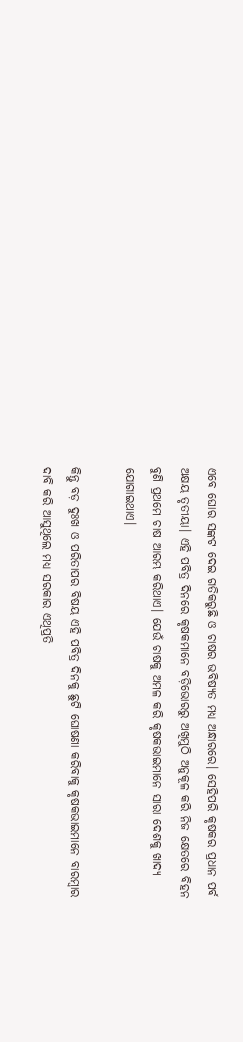ଏବେ ଘୋର ସଙ୍କଟ ଦେଇ ଗତିକରୁଛି ଓ ଚାଷର ଭବିଷ୍ୟତ ମଧ୍ୟ ଅନ୍ଧାରରେ। ସେହିପରି କୃଷକର ପ୍ରଧାନ ପର୍ବ ଅକ୍ଷୟ ତୃତୀୟା। ଏହି ପବିତ୍ର ଦିନରେ କୃଷକମାନେ ବଡ଼ିଭୋରରୁ ଅଖିମୁଠି ଅନୁକୂଳ କରି ନିଜ କ୍ଷେତରେ ବିହନ ବୁଣି ପ୍ରଥମେ ଚାଷ ଆରମ୍ଭ କରିଥାଏ। ଯେଉଁ ଚାଷକୁ ଅମଳ କରି କୃଷକଭାଇମାନେ ସାରା ଦେଶକୁ ଖାଦ୍ୟ ଯୋଗାଇଥାଏ।

କିନ୍ତୁ ବଡ଼ ଦୁଃଖ ଓ ପରିତାପର ବିଷୟ ଏହି ପବିତ୍ର ଦିନକୁ ଛୁଟି ଘୋଷଣା କରିବାକୁ କୃଷକଭାଇମାନେ ବାରମ୍ବାର ଦାବି କରି ଆସୁଥିଲେ ମଧ୍ୟ ସରକାର ଏଥିପ୍ରତି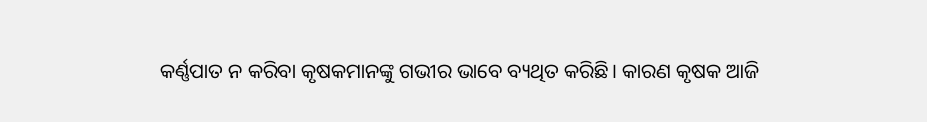କର୍ଣ୍ଣପାତ ନ କରିବା କୃଷକମାନଙ୍କୁ ଗଭୀର ଭାବେ ବ୍ୟଥିତ କରିଛି। କାରଣ କୃଷକ ଆଜି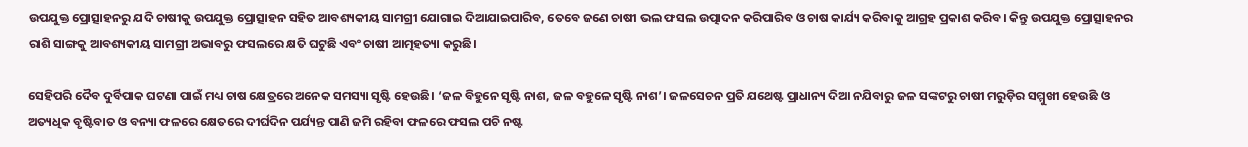ଉପଯୁକ୍ତ ପ୍ରୋତ୍ସାହନରୁ ଯଦି ଚାଷୀକୁ ଉପଯୁକ୍ତ ପ୍ରୋତ୍ସାହନ ସହିତ ଆବଶ୍ୟକୀୟ ସାମଗ୍ରୀ ଯୋଗାଇ ଦିଆଯାଇପାରିବ, ତେବେ ଜଣେ ଚାଷୀ ଭଲ ଫସଲ ଉତ୍ପାଦନ କରିପାରିବ ଓ ଚାଷ କାର୍ଯ୍ୟ କରିବାକୁ ଆଗ୍ରହ ପ୍ରକାଶ କରିବ। କିନ୍ତୁ ଉପଯୁକ୍ତ ପ୍ରୋତ୍ସାହନର ରାଶି ସାଙ୍ଗକୁ ଆବଶ୍ୟକୀୟ ସାମଗ୍ରୀ ଅଭାବରୁ ଫସଲରେ କ୍ଷତି ଘଟୁଛି ଏବଂ ଚାଷୀ ଆତ୍ମହତ୍ୟା କରୁଛି।

ସେହିପରି ଦୈବ ଦୁର୍ବିପାକ ଘଟଣା ପାଇଁ ମଧ୍ୟ ଚାଷ କ୍ଷେତ୍ରରେ ଅନେକ ସମସ୍ୟା ସୃଷ୍ଟି ହେଉଛି। ‘ଜଳ ବିହୁନେ ସୃଷ୍ଟି ନାଶ, ଜଳ ବହୁଳେ ସୃଷ୍ଟି ନାଶ’। ଜଳସେଚନ ପ୍ରତି ଯଥେଷ୍ଟ ପ୍ରାଧାନ୍ୟ ଦିଆ ନଯିବାରୁ ଜଳ ସଙ୍କଟରୁ ଚାଷୀ ମରୁଡ଼ିର ସମ୍ମୁଖୀ ହେଉଛି ଓ ଅତ୍ୟଧିକ ବୃଷ୍ଟିବାତ ଓ ବନ୍ୟା ଫଳରେ କ୍ଷେତରେ ଦୀର୍ଘଦିନ ପର୍ଯ୍ୟନ୍ତ ପାଣି ଜମି ରହିବା ଫଳରେ ଫସଲ ପଚି ନଷ୍ଟ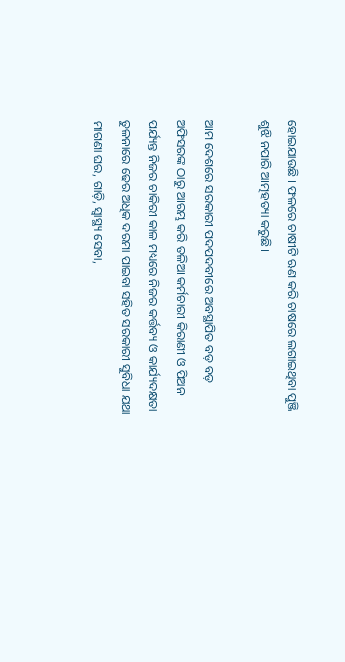ହୋଇଯାଉଛି । ଫଳରେ ଚାଷୀଟି ଋଣ କରି ଚାଷରେ ଲଗାଇଥିବା ପୁଞ୍ଜି ଶୁଝି ନପାରି ଆତ୍ମହତ୍ୟା କରୁଛି।

ଆମ ଦେଶରେ ସରକାରୀ ପଦପଦବୀରେ ଅବସ୍ଥାପିତ ବଡ଼ ବଡ଼ ଅଫିସରଙ୍କ ଠାରୁ ଆରମ୍ଭ କରି ତଳିଆ କର୍ମଚାରୀ କିରାଣୀ ଓ ପିଅନ ପର୍ଯ୍ୟନ୍ତ ନିଜର ଚାକିରୀ କାଳ ମଧ୍ୟରେ ନିଜର କର୍ତ୍ତବ୍ୟ ଓ କାର୍ଯ୍ୟଦକ୍ଷତା ତୁଳନାରେ ଢେର ଅଧିକ ଦରମା ପାଇବା ସହିତ ସରକାରୀ ସୁବିଧା ଯଥା ମାଗଣା ଘର, ଗାଡ଼ି, ସ୍ୱାସ୍ଥ୍ୟ ସେବା,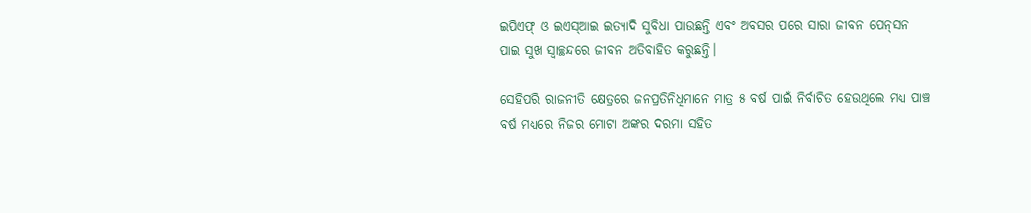ଇପିଏଫ୍ ଓ ଇଏସ୍‌ଆଇ ଇତ୍ୟାଦି ସୁବିଧା ପାଉଛନ୍ତି ଏବଂ ଅବସର ପରେ ସାରା ଜୀବନ ପେନ୍‌ସନ ପାଇ ସୁଖ ସ୍ୱାଚ୍ଛନ୍ଦରେ ଜୀବନ ଅତିବାହିତ କରୁଛନ୍ତି।

ସେହିପରି ରାଜନୀତି କ୍ଷେତ୍ରରେ ଜନପ୍ରତିନିଧିମାନେ ମାତ୍ର ୫ ବର୍ଷ ପାଇଁ ନିର୍ବାଚିତ ହେଉଥିଲେ ମଧ୍ୟ ପାଞ୍ଚ ବର୍ଷ ମଧ୍ୟରେ ନିଜର ମୋଟା ଅଙ୍କର ଦରମା ସହିତ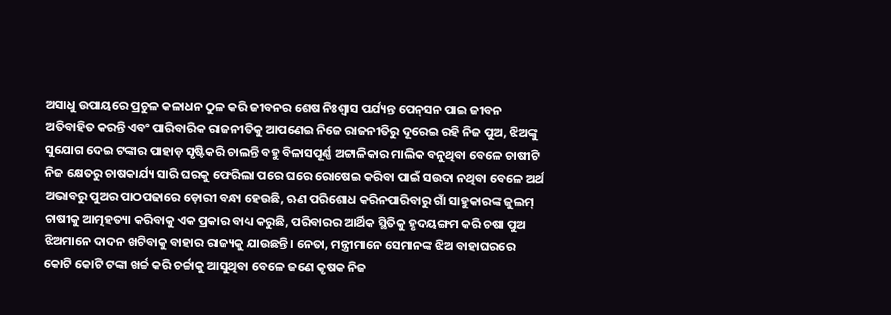ଅସାଧୁ ଉପାୟରେ ପ୍ରଚୁଳ କଳାଧନ ଠୁଳ କରି ଜୀବନର ଶେଷ ନିଃଶ୍ୱାସ ପର୍ଯ୍ୟନ୍ତ ପେନ୍‌ସନ ପାଇ ଜୀବନ ଅତିବାହିତ କରନ୍ତି ଏବଂ ପାରିବାରିକ ରାଜନୀତିକୁ ଆପଣେଇ ନିଜେ ରାଜନୀତିରୁ ଦୂରେଇ ରହି ନିଜ ପୁଅ, ଝିଅଙ୍କୁ ସୁଯୋଗ ଦେଇ ଟଙ୍କାର ପାହାଡ଼ ସୃଷ୍ଟିକରି ଚାଲନ୍ତି ବହୁ ବିଳାସପୂର୍ଣ୍ଣ ଅଟ୍ଟାଳିକାର ମାଲିକ ବନୁଥିବା ବେଳେ ଚାଷୀଟି ନିଜ କ୍ଷେତରୁ ଚାଷକାର୍ଯ୍ୟ ସାରି ଘରକୁ ଫେରିଲା ପରେ ଘରେ ରୋଷେଇ କରିବା ପାଇଁ ସଉଦା ନଥିବା ବେଳେ ଅର୍ଥ ଅଭାବରୁ ପୁଅର ପାଠପଢାରେ ଡ଼ୋରୀ ବନ୍ଧା ହେଉଛି, ଋଣ ପରିଶୋଧ କରିନପାରିବାରୁ ଗାଁ ସାହୁକାରଙ୍କ ଜୁଲମ୍ ଚାଷୀକୁ ଆତ୍ମହତ୍ୟା କରିବାକୁ ଏକ ପ୍ରକାର ବାଧ୍ୟ କରୁଛି, ପରିବାରର ଆର୍ଥିକ ସ୍ଥିତିକୁ ହୃଦୟଙ୍ଗମ କରି ଚଷା ପୁଅ ଝିଅମାନେ ଦାଦନ ଖଟିବାକୁ ବାହାର ରାଜ୍ୟକୁ ଯାଉଛନ୍ତି। ନେତା, ମନ୍ତ୍ରୀମାନେ ସେମାନଙ୍କ ଝିଅ ବାହାଘରରେ କୋଟି କୋଟି ଟଙ୍କା ଖର୍ଚ୍ଚ କରି ଚର୍ଚ୍ଚାକୁ ଆସୁଥିବା ବେଳେ ଜଣେ କୃଷକ ନିଜ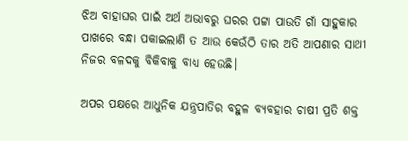ଝିଅ ବାହାଘର ପାଇଁ ଅର୍ଥ ଅଭାବରୁ ଘରର ପଟ୍ଟା ପାଉତି ଗାଁ ସାହୁକାର ପାଖରେ ବନ୍ଧା ପକାଇଲାଣି ତ ଆଉ କେଉଁଠି ତାର ଅତି ଆପଣାର ସାଥୀ ନିଜର ବଳଦକୁ ବିକିବାକୁ ବାଧ୍ୟ ହେଉଛି।

ଅପର ପକ୍ଷରେ ଆଧୁନିକ ଯନ୍ତ୍ରପାତିର ବହୁଳ ବ୍ୟବହାର ଚାଷୀ ପ୍ରତି ଶକ୍ତ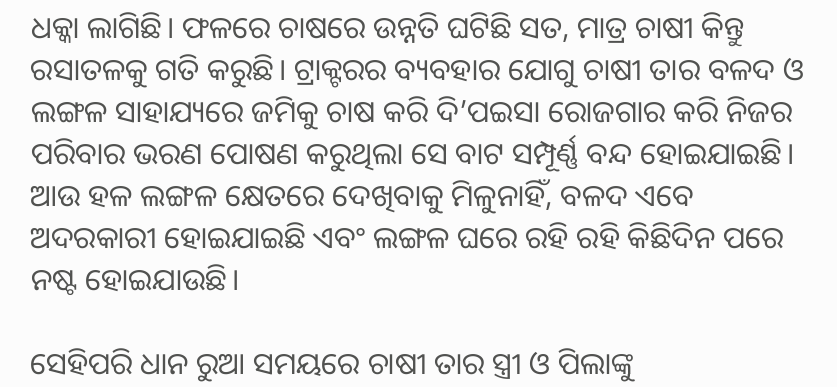ଧକ୍କା ଲାଗିଛି। ଫଳରେ ଚାଷରେ ଉନ୍ନତି ଘଟିଛି ସତ, ମାତ୍ର ଚାଷୀ କିନ୍ତୁ ରସାତଳକୁ ଗତି କରୁଛି। ଟ୍ରାକ୍ଟରର ବ୍ୟବହାର ଯୋଗୁ ଚାଷୀ ତାର ବଳଦ ଓ ଲଙ୍ଗଳ ସାହାଯ୍ୟରେ ଜମିକୁ ଚାଷ କରି ଦି’ପଇସା ରୋଜଗାର କରି ନିଜର ପରିବାର ଭରଣ ପୋଷଣ କରୁଥିଲା ସେ ବାଟ ସମ୍ପୂର୍ଣ୍ଣ ବନ୍ଦ ହୋଇଯାଇଛି। ଆଉ ହଳ ଲଙ୍ଗଳ କ୍ଷେତରେ ଦେଖିବାକୁ ମିଳୁନାହିଁ, ବଳଦ ଏବେ ଅଦରକାରୀ ହୋଇଯାଇଛି ଏବଂ ଲଙ୍ଗଳ ଘରେ ରହି ରହି କିଛିଦିନ ପରେ ନଷ୍ଟ ହୋଇଯାଉଛି।

ସେହିପରି ଧାନ ରୁଆ ସମୟରେ ଚାଷୀ ତାର ସ୍ତ୍ରୀ ଓ ପିଲାଙ୍କୁ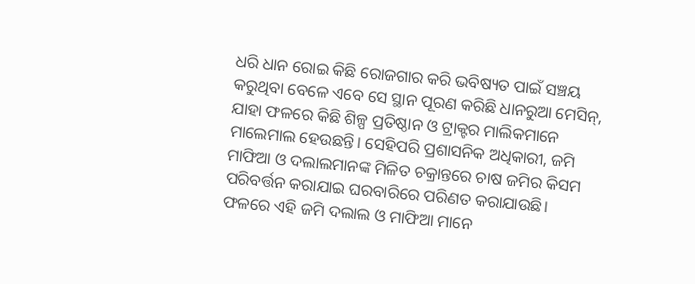ଧରି ଧାନ ରୋଇ କିଛି ରୋଜଗାର କରି ଭବିଷ୍ୟତ ପାଇଁ ସଞ୍ଚୟ କରୁଥିବା ବେଳେ ଏବେ ସେ ସ୍ଥାନ ପୂରଣ କରିଛି ଧାନରୁଆ ମେସିନ୍‌, ଯାହା ଫଳରେ କିଛି ଶିଳ୍ପ ପ୍ରତିଷ୍ଠାନ ଓ ଟ୍ରାକ୍ଟର ମାଲିକମାନେ ମାଲେମାଲ ହେଉଛନ୍ତି। ସେହିପରି ପ୍ରଶାସନିକ ଅଧିକାରୀ, ଜମି ମାଫିଆ ଓ ଦଲାଲମାନଙ୍କ ମିଳିତ ଚକ୍ରାନ୍ତରେ ଚାଷ ଜମିର କିସମ ପରିବର୍ତ୍ତନ କରାଯାଇ ଘରବାରିରେ ପରିଣତ କରାଯାଉଛି। ଫଳରେ ଏହି ଜମି ଦଲାଲ ଓ ମାଫିଆ ମାନେ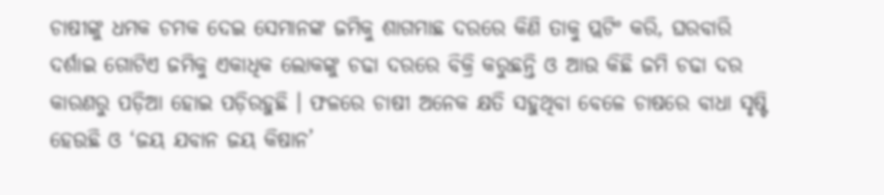ଚାଷୀଙ୍କୁ ଧମକ ଚମକ ଦେଇ ସେମାନଙ୍କ ଜମିକୁ ଶାଗମାଛ ଦରରେ କିଣି ତାକୁ ପ୍ଲଟିଂ କରି, ଘରବାରି ଦର୍ଶାଇ ଗୋଟିଏ ଜମିକୁ ଏକାଧିକ ଲୋକଙ୍କୁ ଚଢା ଦରରେ ବିକ୍ରି କରୁଛନ୍ତି ଓ ଆଉ କିଛି ଜମି ଚଢା ଦର କାରଣରୁ ପଡ଼ିଆ ହୋଇ ପଡ଼ିରହୁଛି । ଫଳରେ ଚାଷୀ ଅନେକ କ୍ଷତି ସହୁଥିବା ବେଳେ ଚାଷରେ ବାଧା ସୃଷ୍ଟି ହେଉଛି ଓ ‘ଜୟ ଯବାନ ଜୟ କିଷାନ’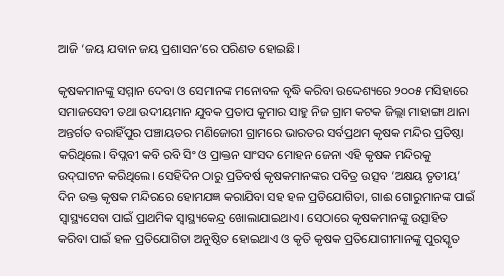ଆଜି ‘ଜୟ ଯବାନ ଜୟ ପ୍ରଶାସନ’ରେ ପରିଣତ ହୋଇଛି।

କୃଷକମାନଙ୍କୁ ସମ୍ମାନ ଦେବା ଓ ସେମାନଙ୍କ ମନୋବଳ ବୃଦ୍ଧି କରିବା ଉଦ୍ଦେଶ୍ୟରେ ୨୦୦୫ ମସିହାରେ ସମାଜସେବୀ ତଥା ଉଦୀୟମାନ ଯୁବକ ପ୍ରତାପ କୁମାର ସାହୁ ନିଜ ଗ୍ରାମ କଟକ ଜିଲ୍ଲା ମାହାଙ୍ଗା ଥାନା ଅନ୍ତର୍ଗତ ବରାହିଁପୁର ପଞ୍ଚାୟତର ମଣିଜୋରୀ ଗ୍ରାମରେ ଭାରତର ସର୍ବପ୍ରଥମ କୃଷକ ମନ୍ଦିର ପ୍ରତିଷ୍ଠା କରିଥିଲେ। ବିପ୍ଲବୀ କବି ରବି ସିଂ ଓ ପ୍ରାକ୍ତନ ସାଂସଦ ମୋହନ ଜେନା ଏହି କୃଷକ ମନ୍ଦିରକୁ ଉଦ୍‌ଘାଟନ କରିଥିଲେ। ସେହିଦିନ ଠାରୁ ପ୍ରତିବର୍ଷ କୃଷକମାନଙ୍କର ପବିତ୍ର ଉତ୍ସବ ‘ଅକ୍ଷୟ ତୃତୀୟ’ ଦିନ ଉକ୍ତ କୃଷକ ମନ୍ଦିରରେ ହୋମଯଜ୍ଞ କରାଯିବା ସହ ହଳ ପ୍ରତିଯୋଗିତା, ଗାଈ ଗୋରୁମାନଙ୍କ ପାଇଁ ସ୍ୱାସ୍ଥ୍ୟସେବା ପାଇଁ ପ୍ରାଥମିକ ସ୍ୱାସ୍ଥ୍ୟକେନ୍ଦ୍ର ଖୋଲାଯାଇଥାଏ। ସେଠାରେ କୃଷକମାନଙ୍କୁ ଉତ୍ସାହିତ କରିବା ପାଇଁ ହଳ ପ୍ରତିଯୋଗିତା ଅନୁଷ୍ଠିତ ହୋଇଥାଏ ଓ କୃତି କୃଷକ ପ୍ରତିଯୋଗୀମାନଙ୍କୁ ପୁରସ୍କୃତ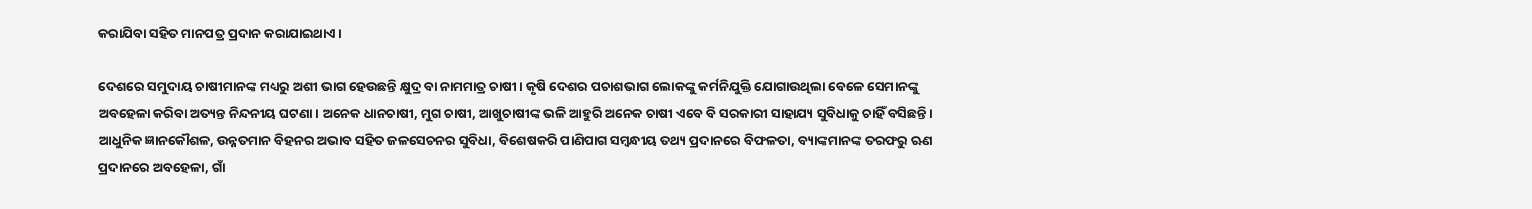କରାଯିବା ସହିତ ମାନପତ୍ର ପ୍ରଦାନ କରାଯାଇଥାଏ।

ଦେଶରେ ସମୁଦାୟ ଚାଷୀମାନଙ୍କ ମଧ୍ୟରୁ ଅଶୀ ଭାଗ ହେଉଛନ୍ତି କ୍ଷୁଦ୍ର ବା ନାମମାତ୍ର ଚାଷୀ। କୃଷି ଦେଶର ପଚାଶଭାଗ ଲୋକଙ୍କୁ କର୍ମନିଯୁକ୍ତି ଯୋଗାଉଥିଲା ବେଳେ ସେମାନଙ୍କୁ ଅବହେଳା କରିବା ଅତ୍ୟନ୍ତ ନିନ୍ଦନୀୟ ଘଟଣା। ଅନେକ ଧାନଚାଷୀ, ମୁଗ ଚାଷୀ, ଆଖୁଚାଷୀଙ୍କ ଭଳି ଆହୁରି ଅନେକ ଚାଷୀ ଏବେ ବି ସରକାରୀ ସାହାଯ୍ୟ ସୁବିଧାକୁ ଚାହିଁ ବସିଛନ୍ତି। ଆଧୁନିକ ଜ୍ଞାନକୌଶଳ, ଉନ୍ନତମାନ ବିହନର ଅଭାବ ସହିତ ଜଳସେଚନର ସୁବିଧା, ବିଶେଷକରି ପାଣିପାଗ ସମ୍ବନ୍ଧୀୟ ତଥ୍ୟ ପ୍ରଦାନରେ ବିଫଳତା, ବ୍ୟାଙ୍କମାନଙ୍କ ତରଫରୁ ଋଣ ପ୍ରଦାନରେ ଅବହେଳା, ଗାଁ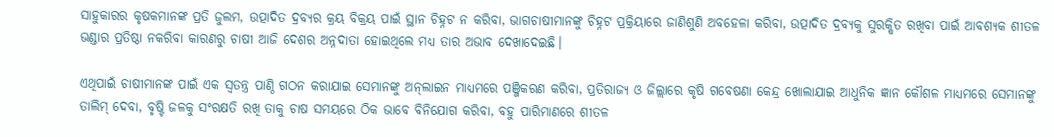ସାହୁକାରର କୃଷକମାନଙ୍କ ପ୍ରତି ଜୁଲମ, ଉତ୍ପାଦିତ ଦ୍ରବ୍ୟର କ୍ରୟ ବିକ୍ରୟ ପାଇଁ ସ୍ଥାନ ଚିହ୍ନଟ ନ କରିବା, ଭାଗଚାଷୀମାନଙ୍କୁ ଚିହ୍ନଟ ପ୍ରକ୍ରିୟାରେ ଜାଣିଶୁଣି ଅବହେଳା କରିବା, ଉତ୍ପାଦିତ ଦ୍ରବ୍ୟକୁ ସୁରକ୍ଷିତ ରଖିବା ପାଇଁ ଆବଶ୍ୟକ ଶୀତଳ ଭଣ୍ଡାର ପ୍ରତିଷ୍ଠା ନକରିବା କାରଣରୁ ଚାଷୀ ଆଜି ଦେଶର ଅନ୍ନଦାତା ହୋଇଥିଲେ ମଧ୍ୟ ତାର ଅଭାବ ଦେଖାଦେଇଛି।

ଏଥିପାଇଁ ଚାଷୀମାନଙ୍କ ପାଇଁ ଏକ ସ୍ୱତନ୍ତ୍ର ପାଣ୍ଠି ଗଠନ କରାଯାଇ ସେମାନଙ୍କୁ ଅନ୍‌ଲାଇନ ମାଧ୍ୟମରେ ପଞ୍ଜିକରଣ କରିବା, ପ୍ରତିରାଜ୍ୟ ଓ ଜିଲ୍ଲାରେ କୃଷି ଗବେଷଣା କେନ୍ଦ୍ର ଖୋଲାଯାଇ ଆଧୁନିକ ଜ୍ଞାନ କୌଶଳ ମାଧ୍ୟମରେ ସେମାନଙ୍କୁ ତାଲିମ୍ ଦେବା, ବୃଷ୍ଟି ଜଳକୁ ସଂରକ୍ଷତି ରଖି ତାକୁ ଚାଷ ସମୟରେ ଠିକ ଭାବେ ବିନିଯୋଗ କରିବା, ବହୁ ପାରିମାଣରେ ଶୀତଳ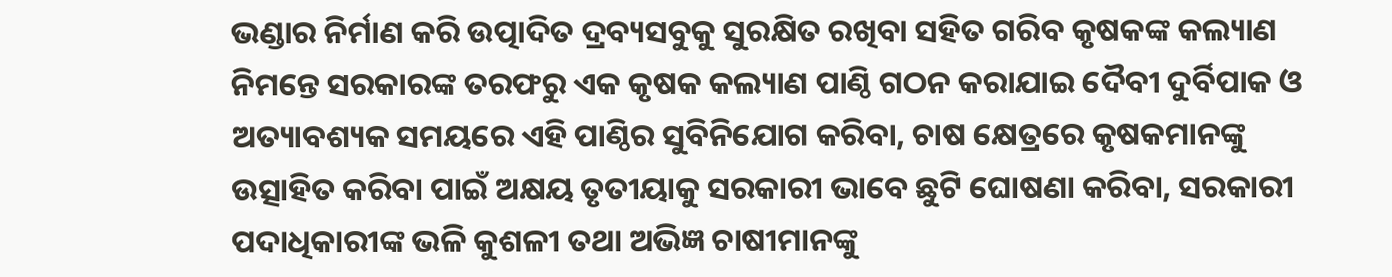ଭଣ୍ଡାର ନିର୍ମାଣ କରି ଉତ୍ପାଦିତ ଦ୍ରବ୍ୟସବୁକୁ ସୁରକ୍ଷିତ ରଖିବା ସହିତ ଗରିବ କୃଷକଙ୍କ କଲ୍ୟାଣ ନିମନ୍ତେ ସରକାରଙ୍କ ତରଫରୁ ଏକ କୃଷକ କଲ୍ୟାଣ ପାଣ୍ଠି ଗଠନ କରାଯାଇ ଦୈବୀ ଦୁର୍ବିପାକ ଓ ଅତ୍ୟାବଶ୍ୟକ ସମୟରେ ଏହି ପାଣ୍ଠିର ସୁବିନିଯୋଗ କରିବା, ଚାଷ କ୍ଷେତ୍ରରେ କୃଷକମାନଙ୍କୁ ଉତ୍ସାହିତ କରିବା ପାଇଁ ଅକ୍ଷୟ ତୃତୀୟାକୁ ସରକାରୀ ଭାବେ ଛୁଟି ଘୋଷଣା କରିବା, ସରକାରୀ ପଦାଧିକାରୀଙ୍କ ଭଳି କୁଶଳୀ ତଥା ଅଭିଜ୍ଞ ଚାଷୀମାନଙ୍କୁ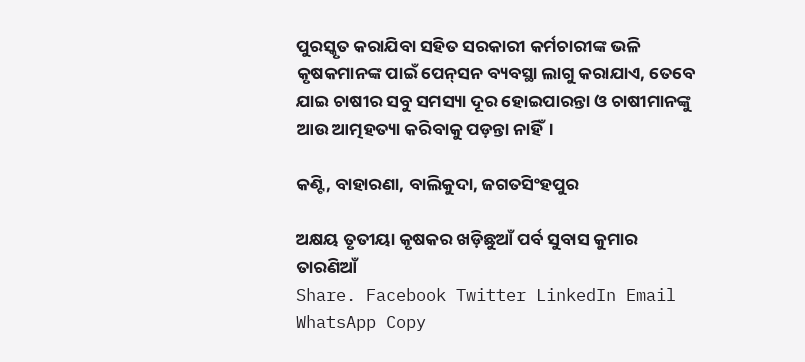ପୁରସ୍କୃତ କରାଯିବା ସହିତ ସରକାରୀ କର୍ମଚାରୀଙ୍କ ଭଳି କୃଷକମାନଙ୍କ ପାଇଁ ପେନ୍‌ସନ ବ୍ୟବସ୍ଥା ଲାଗୁ କରାଯାଏ, ତେବେ ଯାଇ ଚାଷୀର ସବୁ ସମସ୍ୟା ଦୂର ହୋଇପାରନ୍ତା ଓ ଚାଷୀମାନଙ୍କୁ ଆଉ ଆତ୍ମହତ୍ୟା କରିବାକୁ ପଡ଼ନ୍ତା ନାହିଁ।

କଣ୍ଟି, ବାହାରଣା, ବାଲିକୁଦା, ଜଗତସିଂହପୁର

ଅକ୍ଷୟ ତୃତୀୟା କୃଷକର ଖଡ଼ିଛୁଆଁ ପର୍ବ ସୁବାସ କୁମାର ତାରଣିଆଁ
Share. Facebook Twitter LinkedIn Email WhatsApp Copy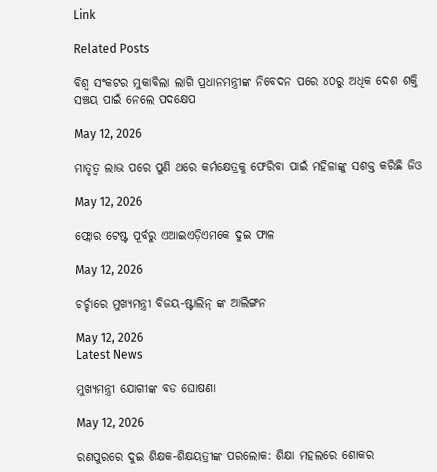Link

Related Posts

ବିଶ୍ୱ ସଂକଟର ମୁକାବିଲା ଲାଗି ପ୍ରଧାନମନ୍ତ୍ରୀଙ୍କ ନିବେଦନ ପରେ ୪୦ରୁ ଅଧିକ ଦେଶ ଶକ୍ତି ସଞ୍ଚୟ ପାଇଁ ନେଲେ ପଦକ୍ଷେପ

May 12, 2026

ମାତୃତ୍ଵ ଲାଭ ପରେ ପୁଣି ଥରେ କର୍ମକ୍ଷେତ୍ରକୁ ଫେରିବା ପାଇଁ ମହିଳାଙ୍କୁ ସଶକ୍ତ କରିଛି ଜିଓ

May 12, 2026

ଫ୍ଲୋର ଟେଷ୍ଟ ପୂର୍ବରୁ ଏଆଇଏଡ଼ିଏମକେ ଦୁଇ ଫାଳ

May 12, 2026

ଚର୍ଚ୍ଚାରେ ମୁଖ୍ୟମନ୍ତ୍ରୀ ବିଜୟ-ଷ୍ଟାଲିନ୍ ଙ୍କ ଆଲିଙ୍ଗନ

May 12, 2026
Latest News

ମୁଖ୍ୟମନ୍ତ୍ରୀ ଯୋଗୀଙ୍କ ବଡ ଘୋଷଣା

May 12, 2026

ରଣପୁରରେ ଦୁଇ ଶିକ୍ଷକ-ଶିକ୍ଷୟତ୍ରୀଙ୍କ ପରଲୋକ: ଶିକ୍ଷା ମହଲରେ ଶୋକର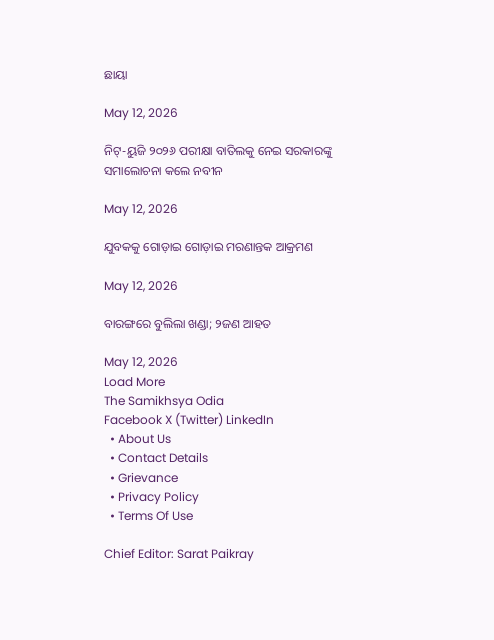ଛାୟା

May 12, 2026

ନିଟ୍‌-ୟୁଜି ୨୦୨୬ ପରୀକ୍ଷା ବାତିଲକୁ ନେଇ ସରକାରଙ୍କୁ ସମାଲୋଚନା କଲେ ନବୀନ

May 12, 2026

ଯୁବକକୁ ଗୋଡ଼ାଇ ଗୋଡ଼ାଇ ମରଣାନ୍ତକ ଆକ୍ରମଣ

May 12, 2026

ବାରଙ୍ଗରେ ବୁଲିଲା ଖଣ୍ଡା; ୨ଜଣ ଆହତ

May 12, 2026
Load More
The Samikhsya Odia
Facebook X (Twitter) LinkedIn
  • About Us
  • Contact Details
  • Grievance
  • Privacy Policy
  • Terms Of Use

Chief Editor: Sarat Paikray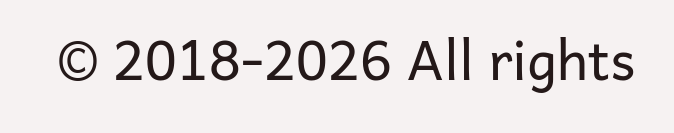© 2018-2026 All rights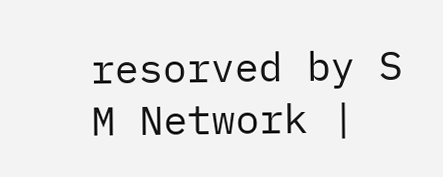resorved by S M Network |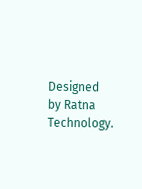Designed by Ratna Technology.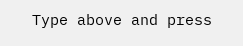Type above and press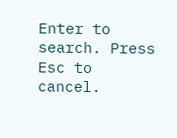Enter to search. Press Esc to cancel.